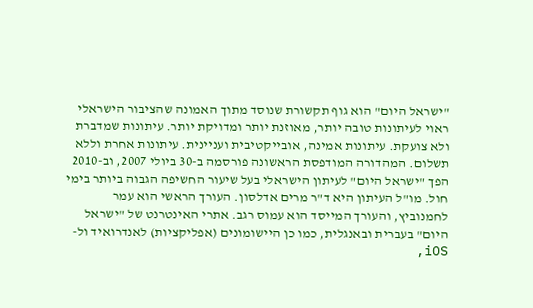"ישראל היום" הוא גוף תקשורת שנוסד מתוך האמונה שהציבור הישראלי ראוי לעיתונות טובה יותר, מאוזנת יותר ומדויקת יותר. עיתונות שמדברת ולא צועקת. עיתונות אמינה, אובייקטיבית ועניינית. עיתונות אחרת וללא תשלום. המהדורה המודפסת הראשונה פורסמה ב-30 ביולי 2007, וב-2010 הפך "ישראל היום" לעיתון הישראלי בעל שיעור החשיפה הגבוה ביותר בימי חול. מו"ל העיתון היא ד"ר מרים אדלסון. העורך הראשי הוא עמר לחמנוביץ, והעורך המייסד הוא עמוס רגב. אתרי האינטרנט של "ישראל היום" בעברית ובאנגלית, כמו כן היישומונים (אפליקציות) לאנדרואיד ול-iOS,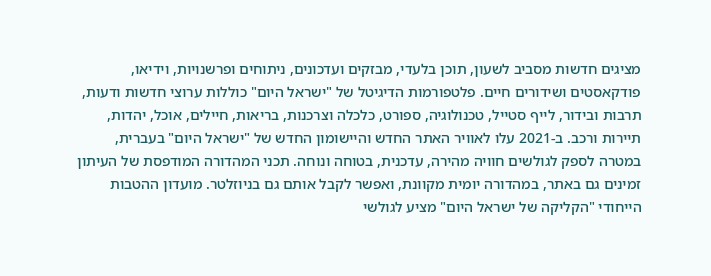מציגים חדשות מסביב לשעון, תוכן בלעדי, מבזקים ועדכונים, ניתוחים ופרשנויות, וידיאו, פודקאסטים ושידורים חיים. פלטפורמות הדיגיטל של "ישראל היום" כוללות ערוצי חדשות ודעות, תרבות ובידור, לייף סטייל, טכנולוגיה, ספורט, כלכלה וצרכנות, בריאות, חיילים, אוכל, יהדות, תיירות ורכב. ב-2021 עלו לאוויר האתר החדש והיישומון החדש של "ישראל היום" בעברית, במטרה לספק לגולשים חוויה מהירה, עדכנית, בטוחה ונוחה. תכני המהדורה המודפסת של העיתון זמינים גם באתר, במהדורה יומית מקוונת, ואפשר לקבל אותם גם בניוזלטר. מועדון ההטבות הייחודי "הקליקה של ישראל היום" מציע לגולשי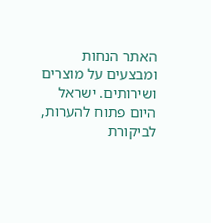האתר הנחות ומבצעים על מוצרים ושירותים. ישראל היום פתוח להערות, לביקורת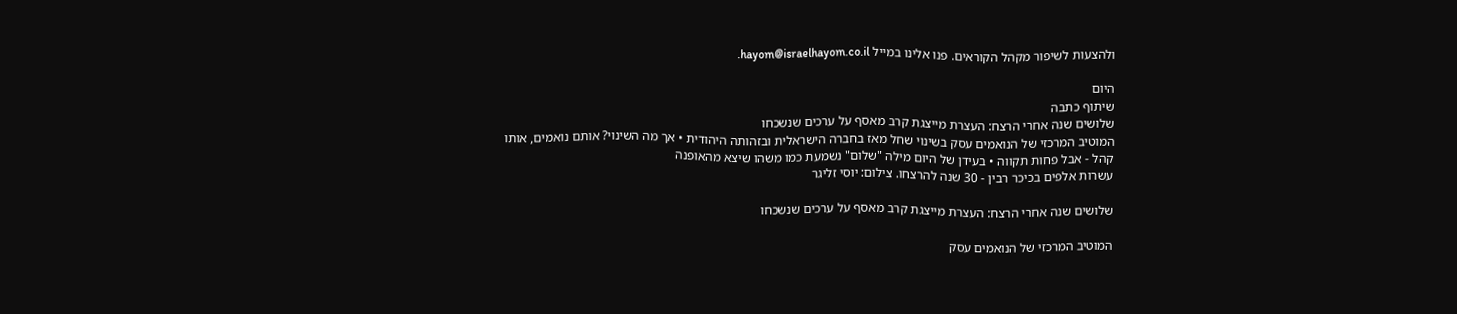ולהצעות לשיפור מקהל הקוראים. פנו אלינו במייל hayom@israelhayom.co.il.

היום
שיתוף כתבה
שלושים שנה אחרי הרצח: העצרת מייצגת קרב מאסף על ערכים שנשכחו
המוטיב המרכזי של הנואמים עסק בשינוי שחל מאז בחברה הישראלית ובזהותה היהודית • אך מה השינוי? אותם נואמים, אותו קהל - אבל פחות תקווה • בעידן של היום מילה "שלום" נשמעת כמו משהו שיצא מהאופנה
עשרות אלפים בכיכר רבין - 30 שנה להרצחו. צילום: יוסי זליגר

שלושים שנה אחרי הרצח: העצרת מייצגת קרב מאסף על ערכים שנשכחו

המוטיב המרכזי של הנואמים עסק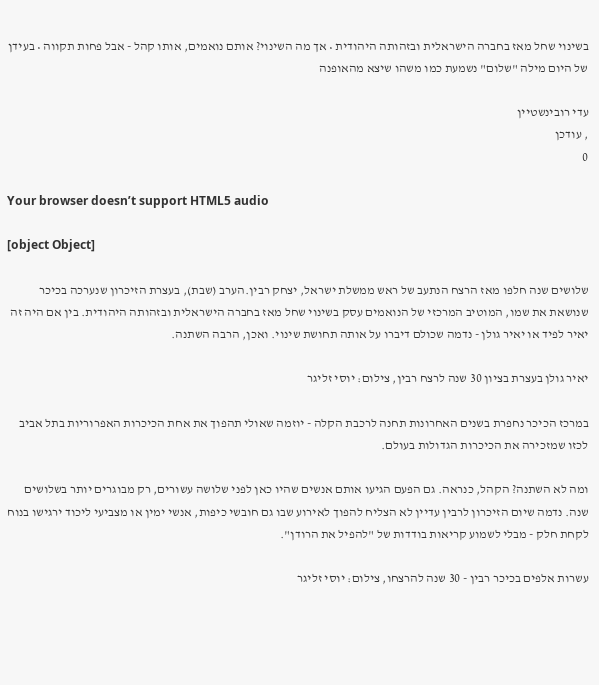בשינוי שחל מאז בחברה הישראלית ובזהותה היהודית • אך מה השינוי? אותם נואמים, אותו קהל - אבל פחות תקווה • בעידן של היום מילה "שלום" נשמעת כמו משהו שיצא מהאופנה

עדי רובינשטיין
, עודכן
0

Your browser doesn’t support HTML5 audio

[object Object]

שלושים שנה חלפו מאז הרצח הנתעב של ראש ממשלת ישראל, יצחק רבין.הערב (שבת), בעצרת הזיכרון שנערכה בכיכר שנושאת את שמו, המוטיב המרכזי של הנואמים עסק בשינוי שחל מאז בחברה הישראלית ובזהותה היהודית. בין אם היה זה יאיר לפיד או יאיר גולן - נדמה שכולם דיברו על אותה תחושת שינוי. ואכן, הרבה השתנה.

יאיר גולן בעצרת בציון 30 שנה לרצח רבין, צילום: יוסי זליגר

במרכז הכיכר נחפרת בשנים האחרונות תחנה לרכבת הקלה - יוזמה שאולי תהפוך את אחת הכיכרות האפרוריות בתל אביב לכזו שמזכירה את הכיכרות הגדולות בעולם.

ומה לא השתנה? הקהל, כנראה. גם הפעם הגיעו אותם אנשים שהיו כאן לפני שלושה עשורים, רק מבוגרים יותר בשלושים שנה. נדמה שיום הזיכרון לרבין עדיין לא הצליח להפוך לאירוע שבו גם חובשי כיפות, אנשי ימין או מצביעי ליכוד ירגישו בנוח לקחת חלק - מבלי לשמוע קריאות בודדות של "להפיל את הרודן".

עשרות אלפים בכיכר רבין - 30 שנה להרצחו, צילום: יוסי זליגר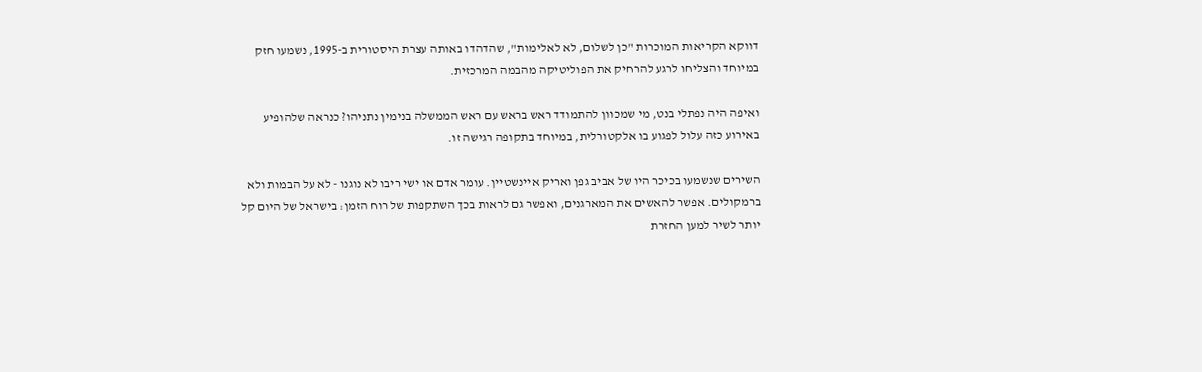דווקא הקריאות המוכרות "כן לשלום, לא לאלימות", שהדהדו באותה עצרת היסטורית ב-1995, נשמעו חזק במיוחד והצליחו לרגע להרחיק את הפוליטיקה מהבמה המרכזית.

ואיפה היה נפתלי בנט, מי שמכוון להתמודד ראש בראש עם ראש הממשלה בנימין נתניהו? כנראה שלהופיע באירוע כזה עלול לפגוע בו אלקטורלית, במיוחד בתקופה רגישה זו.

השירים שנשמעו בכיכר היו של אביב גפן ואריק איינשטיין. עומר אדם או ישי ריבו לא נוגנו - לא על הבמות ולא ברמקולים. אפשר להאשים את המארגנים, ואפשר גם לראות בכך השתקפות של רוח הזמן: בישראל של היום קל יותר לשיר למען החזרת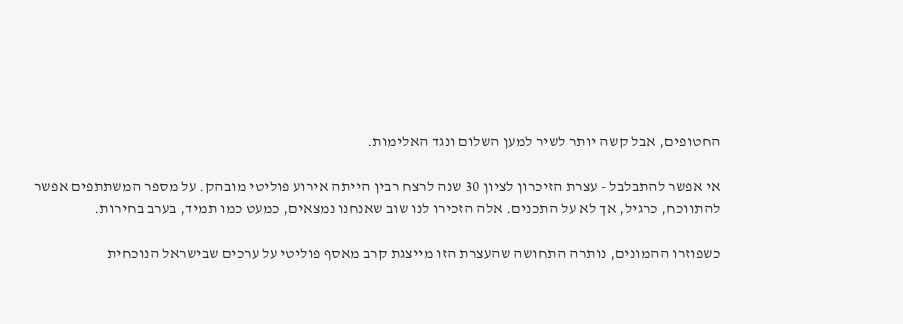החטופים, אבל קשה יותר לשיר למען השלום ונגד האלימות.

אי אפשר להתבלבל - עצרת הזיכרון לציון 30 שנה לרצח רבין הייתה אירוע פוליטי מובהק. על מספר המשתתפים אפשר להתווכח, כרגיל, אך לא על התכנים. אלה הזכירו לנו שוב שאנחנו נמצאים, כמעט כמו תמיד, בערב בחירות.

כשפוזרו ההמונים, נותרה התחושה שהעצרת הזו מייצגת קרב מאסף פוליטי על ערכים שבישראל הנוכחית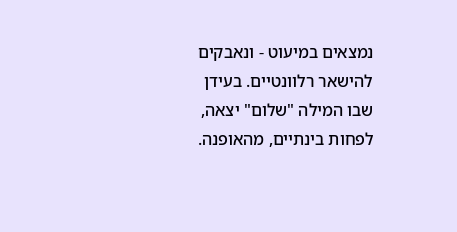נמצאים במיעוט - ונאבקים להישאר רלוונטיים. בעידן שבו המילה "שלום" יצאה, לפחות בינתיים, מהאופנה.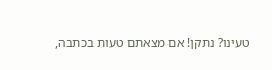טעינו? נתקן! אם מצאתם טעות בכתבה,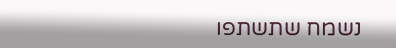נשמח שתשתפו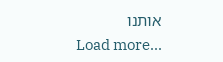אותנו
Load more...